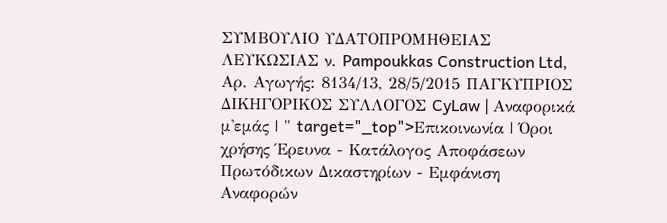ΣΥΜΒΟΥΛΙΟ ΥΔΑΤΟΠΡΟΜΗΘΕΙΑΣ ΛΕΥΚΩΣΙΑΣ ν. Pampoukkas Construction Ltd, Αρ. Αγωγής: 8134/13, 28/5/2015 ΠΑΓΚΥΠΡΙΟΣ ΔΙΚΗΓΟΡΙΚΟΣ ΣΥΛΛΟΓΟΣ CyLaw | Αναφορικά μ'εμάς | " target="_top">Επικοινωνία | Όροι χρήσης Έρευνα - Κατάλογος Αποφάσεων Πρωτόδικων Δικαστηρίων - Εμφάνιση Αναφορών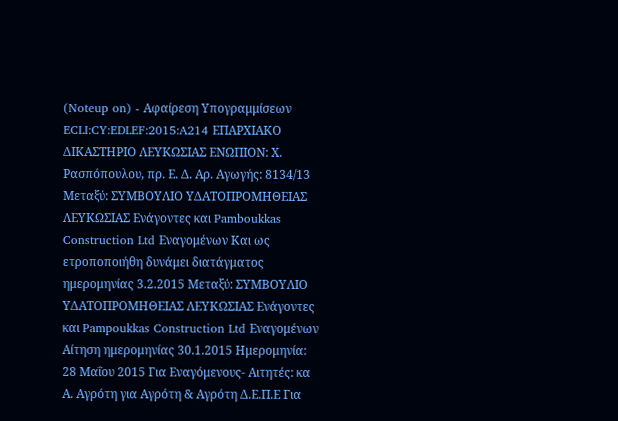(Noteup on) - Αφαίρεση Υπογραμμίσεων ECLI:CY:EDLEF:2015:A214 ΕΠΑΡΧΙΑΚΟ ΔΙΚΑΣΤΗΡΙΟ ΛΕΥΚΩΣΙΑΣ ΕΝΩΠΙΟΝ: Χ. Ρασπόπουλου, πρ. Ε. Δ. Αρ. Αγωγής: 8134/13 Μεταξύ: ΣΥΜΒΟΥΛΙΟ ΥΔΑΤΟΠΡΟΜΗΘΕΙΑΣ ΛΕΥΚΩΣΙΑΣ Ενάγοντες και Pamboukkas Construction Ltd Εναγομένων Και ως ετροποποιήθη δυνάμει διατάγματος ημερομηνίας 3.2.2015 Μεταξύ: ΣΥΜΒΟΥΛΙΟ ΥΔΑΤΟΠΡΟΜΗΘΕΙΑΣ ΛΕΥΚΩΣΙΑΣ Ενάγοντες και Pampoukkas Construction Ltd Εναγομένων Αίτηση ημερομηνίας 30.1.2015 Ημερομηνία: 28 Μαΐου 2015 Για Εναγόμενους- Αιτητές: κα Α. Αγρότη για Αγρότη & Αγρότη Δ.Ε.Π.Ε Για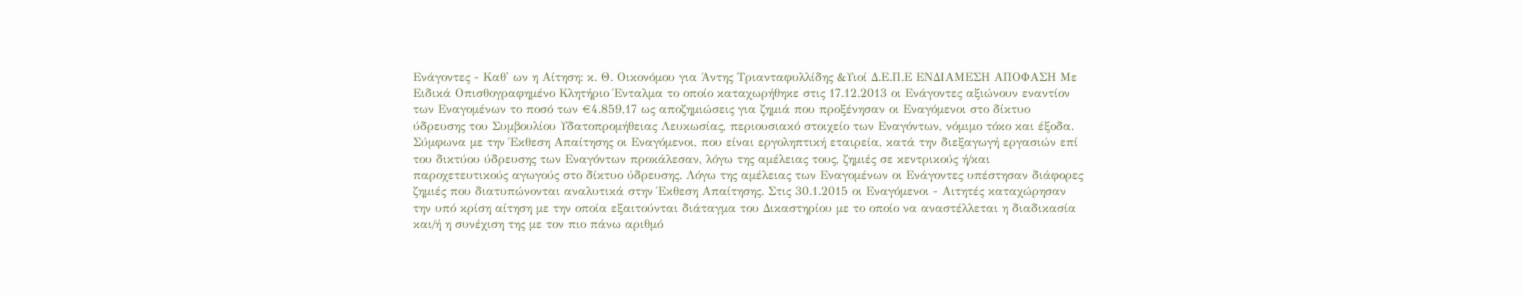Ενάγοντες - Καθ' ων η Αίτηση: κ. Θ. Οικονόμου για Άντης Τριανταφυλλίδης &Υιοί Δ.Ε.Π.Ε ΕΝΔΙΑΜΕΣΗ ΑΠΟΦΑΣΗ Με Ειδικά Οπισθογραφημένο Κλητήριο Ένταλμα το οποίο καταχωρήθηκε στις 17.12.2013 οι Ενάγοντες αξιώνουν εναντίον των Εναγομένων το ποσό των €4.859,17 ως αποζημιώσεις για ζημιά που προξένησαν οι Εναγόμενοι στο δίκτυο ύδρευσης του Συμβουλίου Υδατοπρομήθειας Λευκωσίας, περιουσιακό στοιχείο των Εναγόντων, νόμιμο τόκο και έξοδα. Σύμφωνα με την Έκθεση Απαίτησης οι Εναγόμενοι, που είναι εργοληπτική εταιρεία, κατά την διεξαγωγή εργασιών επί του δικτύου ύδρευσης των Εναγόντων προκάλεσαν, λόγω της αμέλειας τους, ζημιές σε κεντρικούς ή/και παροχετευτικούς αγωγούς στο δίκτυο ύδρευσης. Λόγω της αμέλειας των Εναγομένων οι Ενάγοντες υπέστησαν διάφορες ζημιές που διατυπώνονται αναλυτικά στην Έκθεση Απαίτησης. Στις 30.1.2015 οι Εναγόμενοι - Αιτητές καταχώρησαν την υπό κρίση αίτηση με την οποία εξαιτούνται διάταγμα του Δικαστηρίου με το οποίο να αναστέλλεται η διαδικασία και/ή η συνέχιση της με τον πιο πάνω αριθμό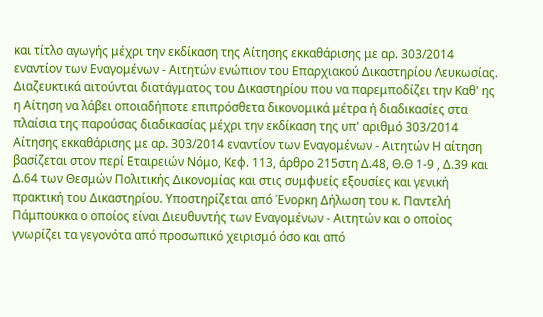και τίτλο αγωγής μέχρι την εκδίκαση της Αίτησης εκκαθάρισης με αρ. 303/2014 εναντίον των Εναγομένων - Αιτητών ενώπιον του Επαρχιακού Δικαστηρίου Λευκωσίας. Διαζευκτικά αιτούνται διατάγματος του Δικαστηρίου που να παρεμποδίζει την Καθ' ης η Αίτηση να λάβει οποιαδήποτε επιπρόσθετα δικονομικά μέτρα ή διαδικασίες στα πλαίσια της παρούσας διαδικασίας μέχρι την εκδίκαση της υπ' αριθμό 303/2014 Αίτησης εκκαθάρισης με αρ. 303/2014 εναντίον των Εναγομένων - Αιτητών Η αίτηση βασίζεται στον περί Εταιρειών Νόμο, Κεφ. 113, άρθρο 215στη Δ.48, Θ.Θ 1-9 , Δ.39 και Δ.64 των Θεσμών Πολιτικής Δικονομίας και στις συμφυείς εξουσίες και γενική πρακτική του Δικαστηρίου. Υποστηρίζεται από Ένορκη Δήλωση του κ. Παντελή Πάμπουκκα ο οποίος είναι Διευθυντής των Εναγομένων - Αιτητών και ο οποίος γνωρίζει τα γεγονότα από προσωπικό χειρισμό όσο και από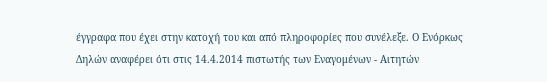έγγραφα που έχει στην κατοχή του και από πληροφορίες που συνέλεξε. Ο Ενόρκως Δηλών αναφέρει ότι στις 14.4.2014 πιστωτής των Εναγομένων - Αιτητών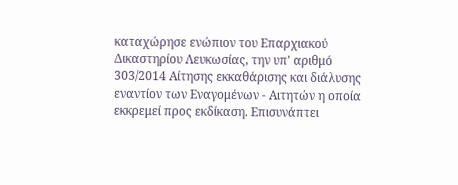καταχώρησε ενώπιον του Επαρχιακού Δικαστηρίου Λευκωσίας, την υπ' αριθμό 303/2014 Αίτησης εκκαθάρισης και διάλυσης εναντίον των Εναγομένων - Αιτητών η οποία εκκρεμεί προς εκδίκαση. Επισυνάπτει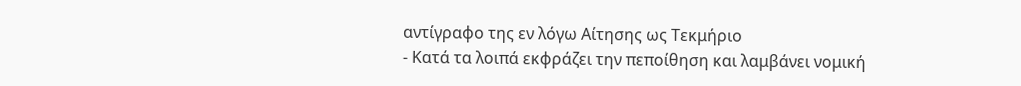αντίγραφο της εν λόγω Αίτησης ως Τεκμήριο
- Κατά τα λοιπά εκφράζει την πεποίθηση και λαμβάνει νομική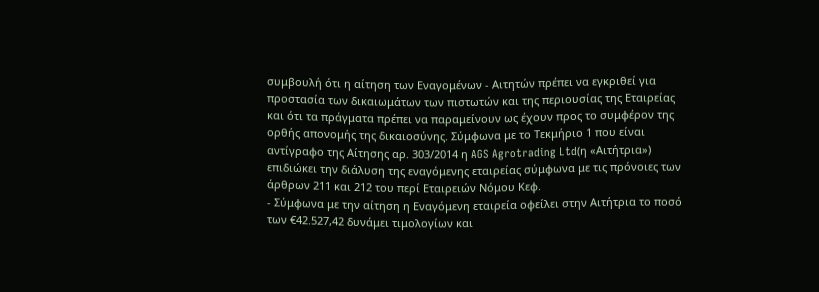συμβουλή ότι η αίτηση των Εναγομένων - Αιτητών πρέπει να εγκριθεί για προστασία των δικαιωμάτων των πιστωτών και της περιουσίας της Εταιρείας και ότι τα πράγματα πρέπει να παραμείνουν ως έχουν προς το συμφέρον της ορθής απονομής της δικαιοσύνης. Σύμφωνα με το Τεκμήριο 1 που είναι αντίγραφο της Αίτησης αρ. 303/2014 η AGS Agrotrading Ltd(η «Αιτήτρια») επιδιώκει την διάλυση της εναγόμενης εταιρείας σύμφωνα με τις πρόνοιες των άρθρων 211 και 212 του περί Εταιρειών Νόμου Κεφ.
- Σύμφωνα με την αίτηση η Εναγόμενη εταιρεία οφείλει στην Αιτήτρια το ποσό των €42.527,42 δυνάμει τιμολογίων και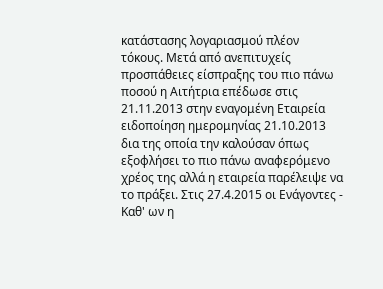κατάστασης λογαριασμού πλέον τόκους. Μετά από ανεπιτυχείς προσπάθειες είσπραξης του πιο πάνω ποσού η Αιτήτρια επέδωσε στις 21.11.2013 στην εναγομένη Εταιρεία ειδοποίηση ημερομηνίας 21.10.2013 δια της οποία την καλούσαν όπως εξοφλήσει το πιο πάνω αναφερόμενο χρέος της αλλά η εταιρεία παρέλειψε να το πράξει. Στις 27.4.2015 οι Ενάγοντες - Καθ' ων η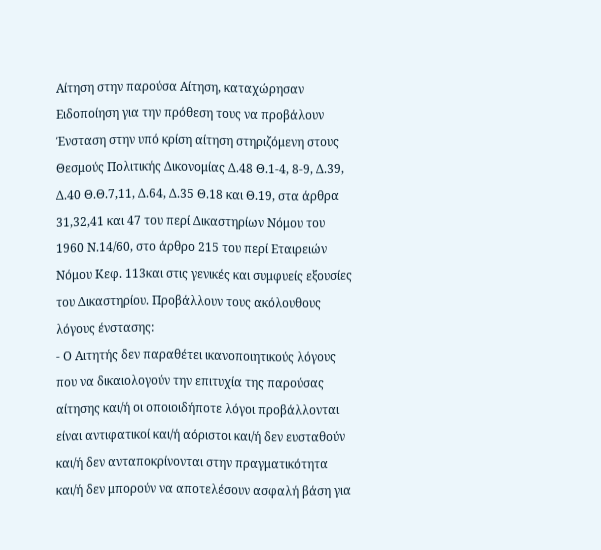Αίτηση στην παρούσα Αίτηση, καταχώρησαν Ειδοποίηση για την πρόθεση τους να προβάλουν Ένσταση στην υπό κρίση αίτηση στηριζόμενη στους Θεσμούς Πολιτικής Δικονομίας Δ.48 Θ.1-4, 8-9, Δ.39, Δ.40 Θ.Θ.7,11, Δ.64, Δ.35 Θ.18 και Θ.19, στα άρθρα 31,32,41 και 47 του περί Δικαστηρίων Νόμου του 1960 Ν.14/60, στο άρθρο 215 του περί Εταιρειών Νόμου Κεφ. 113και στις γενικές και συμφυείς εξουσίες του Δικαστηρίου. Προβάλλουν τους ακόλουθους λόγους ένστασης:
- Ο Αιτητής δεν παραθέτει ικανοποιητικούς λόγους που να δικαιολογούν την επιτυχία της παρούσας αίτησης και/ή οι οποιοιδήποτε λόγοι προβάλλονται είναι αντιφατικοί και/ή αόριστοι και/ή δεν ευσταθούν και/ή δεν ανταποκρίνονται στην πραγματικότητα και/ή δεν μπορούν να αποτελέσουν ασφαλή βάση για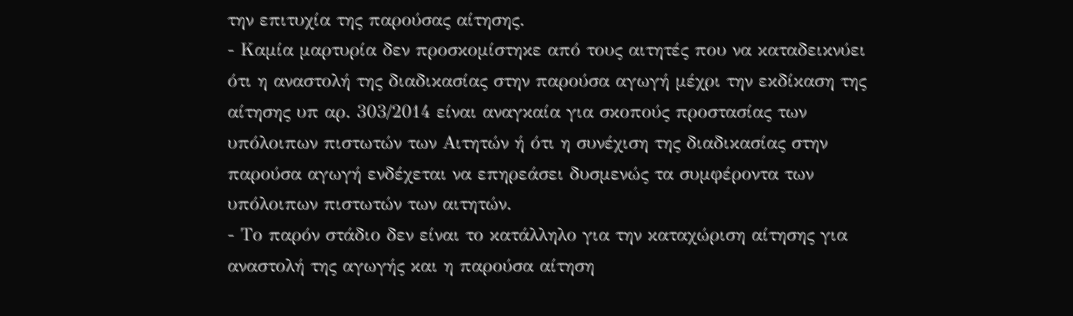την επιτυχία της παρούσας αίτησης.
- Καμία μαρτυρία δεν προσκομίστηκε από τους αιτητές που να καταδεικνύει ότι η αναστολή της διαδικασίας στην παρούσα αγωγή μέχρι την εκδίκαση της αίτησης υπ αρ. 303/2014 είναι αναγκαία για σκοπούς προστασίας των υπόλοιπων πιστωτών των Αιτητών ή ότι η συνέχιση της διαδικασίας στην παρούσα αγωγή ενδέχεται να επηρεάσει δυσμενώς τα συμφέροντα των υπόλοιπων πιστωτών των αιτητών.
- Το παρόν στάδιο δεν είναι το κατάλληλο για την καταχώριση αίτησης για αναστολή της αγωγής και η παρούσα αίτηση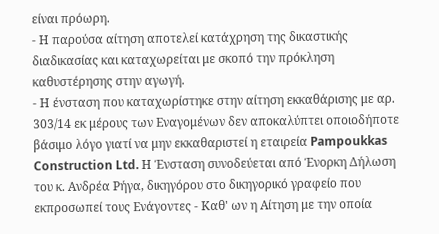είναι πρόωρη.
- Η παρούσα αίτηση αποτελεί κατάχρηση της δικαστικής διαδικασίας και καταχωρείται με σκοπό την πρόκληση καθυστέρησης στην αγωγή.
- Η ένσταση που καταχωρίστηκε στην αίτηση εκκαθάρισης με αρ. 303/14 εκ μέρους των Εναγομένων δεν αποκαλύπτει οποιοδήποτε βάσιμο λόγο γιατί να μην εκκαθαριστεί η εταιρεία Pampoukkas Construction Ltd. Η Ένσταση συνοδεύεται από Ένορκη Δήλωση του κ. Ανδρέα Ρήγα, δικηγόρου στο δικηγορικό γραφείο που εκπροσωπεί τους Ενάγοντες - Καθ' ων η Αίτηση με την οποία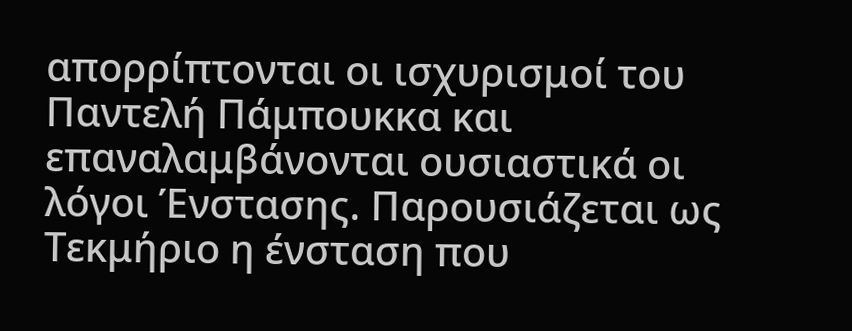απορρίπτονται οι ισχυρισμοί του Παντελή Πάμπουκκα και επαναλαμβάνονται ουσιαστικά οι λόγοι Ένστασης. Παρουσιάζεται ως Τεκμήριο η ένσταση που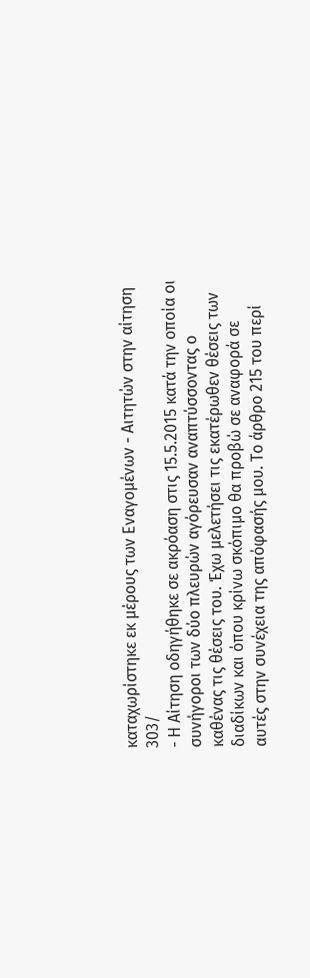καταχωρίστηκε εκ μέρους των Εναγομένων - Αιτητών στην αίτηση 303/
- Η Αίτηση οδηγήθηκε σε ακρόαση στις 15.5.2015 κατά την οποία οι συνήγοροι των δύο πλευρών αγόρευσαν αναπτύσσοντας ο καθένας τις θέσεις του. Έχω μελετήσει τις εκατέρωθεν θέσεις των διαδίκων και όπου κρίνω σκόπιμο θα προβώ σε αναφορά σε αυτές στην συνέχεια της απόφασής μου. Το άρθρο 215 του περί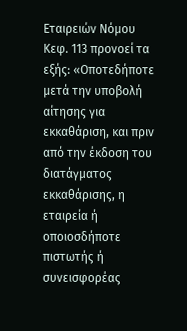Εταιρειών Νόμου Κεφ. 113 προνοεί τα εξής: «Οποτεδήποτε μετά την υποβολή αίτησης για εκκαθάριση, και πριν από την έκδοση του διατάγματος εκκαθάρισης, η εταιρεία ή οποιοσδήποτε πιστωτής ή συνεισφορέας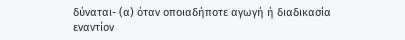δύναται- (α) όταν οποιαδήποτε αγωγή ή διαδικασία εναντίον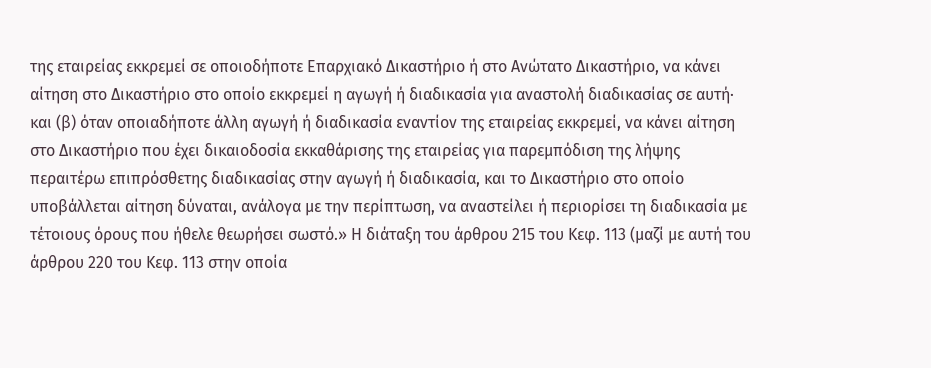της εταιρείας εκκρεμεί σε οποιοδήποτε Επαρχιακό Δικαστήριο ή στο Ανώτατο Δικαστήριο, να κάνει αίτηση στο Δικαστήριο στο οποίο εκκρεμεί η αγωγή ή διαδικασία για αναστολή διαδικασίας σε αυτή· και (β) όταν οποιαδήποτε άλλη αγωγή ή διαδικασία εναντίον της εταιρείας εκκρεμεί, να κάνει αίτηση στο Δικαστήριο που έχει δικαιοδοσία εκκαθάρισης της εταιρείας για παρεμπόδιση της λήψης περαιτέρω επιπρόσθετης διαδικασίας στην αγωγή ή διαδικασία, και το Δικαστήριο στο οποίο υποβάλλεται αίτηση δύναται, ανάλογα με την περίπτωση, να αναστείλει ή περιορίσει τη διαδικασία με τέτοιους όρους που ήθελε θεωρήσει σωστό.» Η διάταξη του άρθρου 215 του Κεφ. 113 (μαζί με αυτή του άρθρου 220 του Κεφ. 113 στην οποία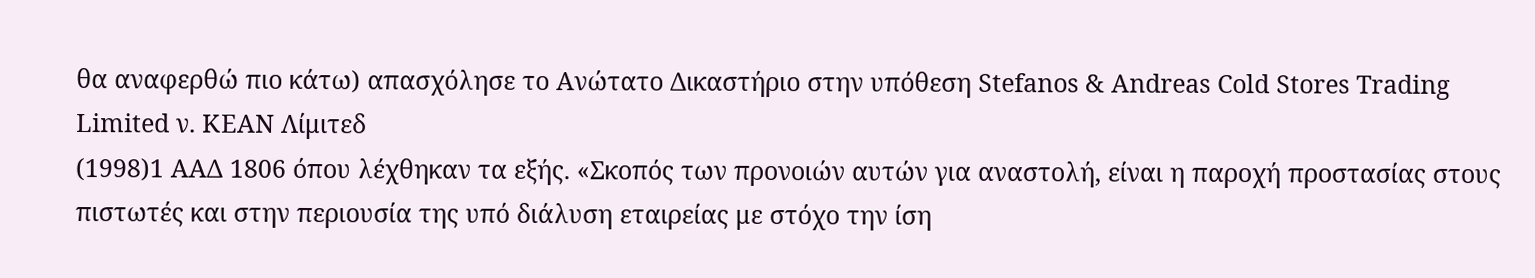θα αναφερθώ πιο κάτω) απασχόλησε το Ανώτατο Δικαστήριο στην υπόθεση Stefanos & Andreas Cold Stores Trading Limited ν. ΚΕΑΝ Λίμιτεδ
(1998)1 ΑΑΔ 1806 όπου λέχθηκαν τα εξής. «Σκοπός των προνοιών αυτών για αναστολή, είναι η παροχή προστασίας στους πιστωτές και στην περιουσία της υπό διάλυση εταιρείας με στόχο την ίση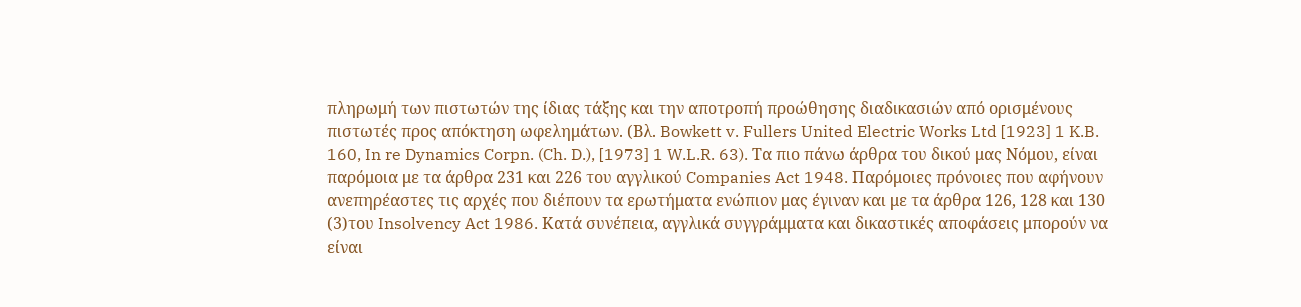πληρωμή των πιστωτών της ίδιας τάξης και την αποτροπή προώθησης διαδικασιών από ορισμένους πιστωτές προς απόκτηση ωφελημάτων. (Βλ. Bowkett v. Fullers United Electric Works Ltd [1923] 1 K.B. 160, In re Dynamics Corpn. (Ch. D.), [1973] 1 W.L.R. 63). Τα πιο πάνω άρθρα του δικού μας Νόμου, είναι παρόμοια με τα άρθρα 231 και 226 του αγγλικού Companies Act 1948. Παρόμοιες πρόνοιες που αφήνουν ανεπηρέαστες τις αρχές που διέπουν τα ερωτήματα ενώπιον μας έγιναν και με τα άρθρα 126, 128 και 130
(3)του Insolvency Act 1986. Κατά συνέπεια, αγγλικά συγγράμματα και δικαστικές αποφάσεις μπορούν να είναι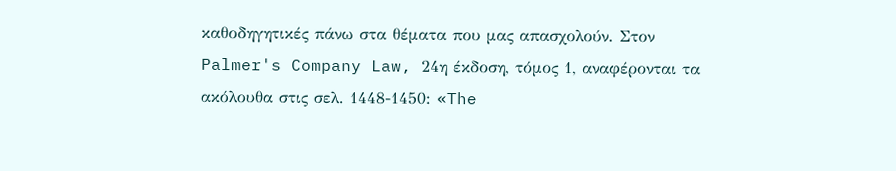καθοδηγητικές πάνω στα θέματα που μας απασχολούν. Στον Palmer's Company Law, 24η έκδοση, τόμος 1, αναφέρονται τα ακόλουθα στις σελ. 1448-1450: «The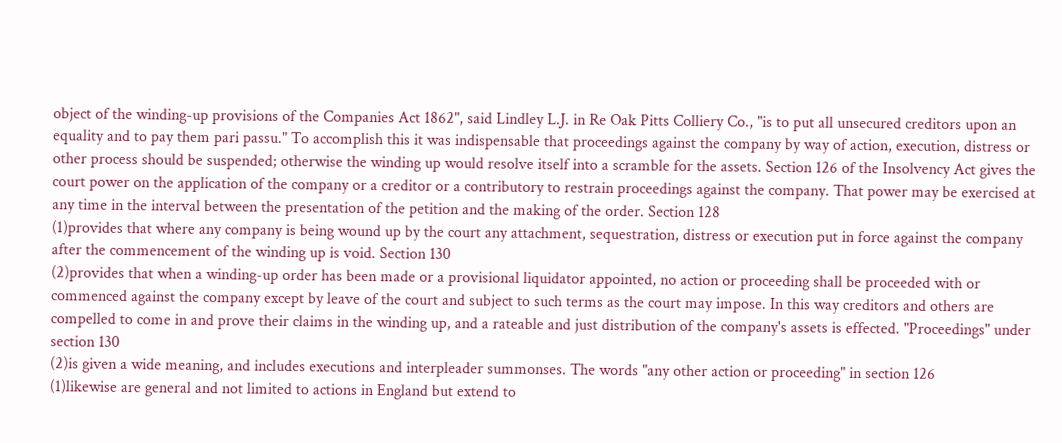object of the winding-up provisions of the Companies Act 1862", said Lindley L.J. in Re Oak Pitts Colliery Co., "is to put all unsecured creditors upon an equality and to pay them pari passu." To accomplish this it was indispensable that proceedings against the company by way of action, execution, distress or other process should be suspended; otherwise the winding up would resolve itself into a scramble for the assets. Section 126 of the Insolvency Act gives the court power on the application of the company or a creditor or a contributory to restrain proceedings against the company. That power may be exercised at any time in the interval between the presentation of the petition and the making of the order. Section 128
(1)provides that where any company is being wound up by the court any attachment, sequestration, distress or execution put in force against the company after the commencement of the winding up is void. Section 130
(2)provides that when a winding-up order has been made or a provisional liquidator appointed, no action or proceeding shall be proceeded with or commenced against the company except by leave of the court and subject to such terms as the court may impose. In this way creditors and others are compelled to come in and prove their claims in the winding up, and a rateable and just distribution of the company's assets is effected. "Proceedings" under section 130
(2)is given a wide meaning, and includes executions and interpleader summonses. The words "any other action or proceeding" in section 126
(1)likewise are general and not limited to actions in England but extend to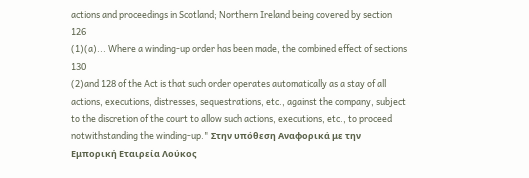actions and proceedings in Scotland; Northern Ireland being covered by section 126
(1)(a)... Where a winding-up order has been made, the combined effect of sections 130
(2)and 128 of the Act is that such order operates automatically as a stay of all actions, executions, distresses, sequestrations, etc., against the company, subject to the discretion of the court to allow such actions, executions, etc., to proceed notwithstanding the winding-up." Στην υπόθεση Αναφορικά με την Εμπορική Εταιρεία Λούκος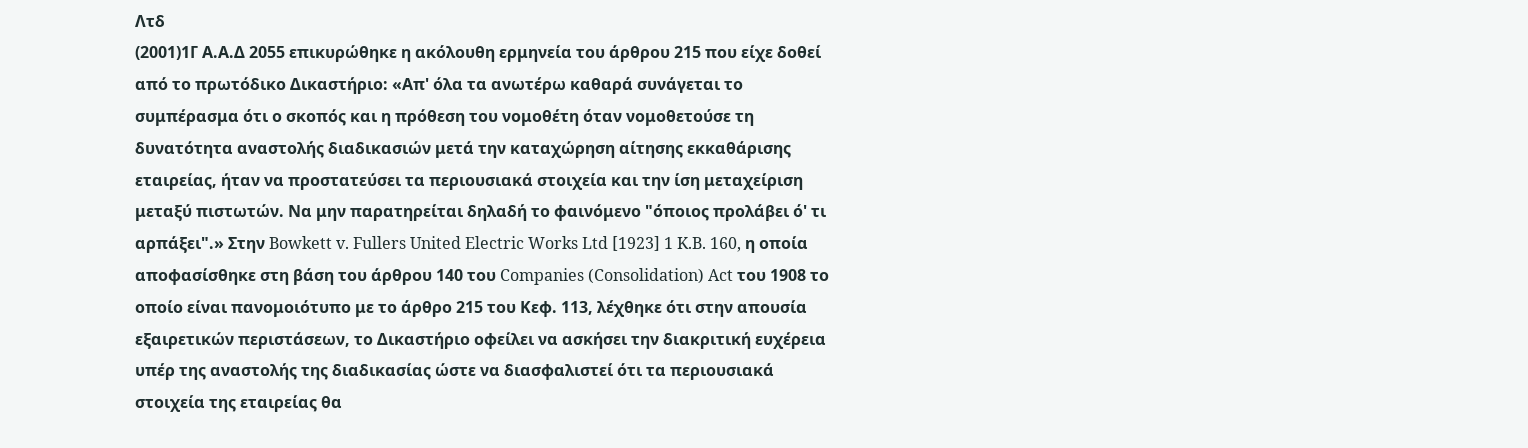Λτδ
(2001)1Γ Α.Α.Δ 2055 επικυρώθηκε η ακόλουθη ερμηνεία του άρθρου 215 που είχε δοθεί από το πρωτόδικο Δικαστήριο: «Απ' όλα τα ανωτέρω καθαρά συνάγεται το συμπέρασμα ότι ο σκοπός και η πρόθεση του νομοθέτη όταν νομοθετούσε τη δυνατότητα αναστολής διαδικασιών μετά την καταχώρηση αίτησης εκκαθάρισης εταιρείας, ήταν να προστατεύσει τα περιουσιακά στοιχεία και την ίση μεταχείριση μεταξύ πιστωτών. Να μην παρατηρείται δηλαδή το φαινόμενο "όποιος προλάβει ό' τι αρπάξει".» Στην Bowkett v. Fullers United Electric Works Ltd [1923] 1 K.B. 160, η οποία αποφασίσθηκε στη βάση του άρθρου 140 του Companies (Consolidation) Act του 1908 το οποίο είναι πανομοιότυπο με το άρθρο 215 του Κεφ. 113, λέχθηκε ότι στην απουσία εξαιρετικών περιστάσεων, το Δικαστήριο οφείλει να ασκήσει την διακριτική ευχέρεια υπέρ της αναστολής της διαδικασίας ώστε να διασφαλιστεί ότι τα περιουσιακά στοιχεία της εταιρείας θα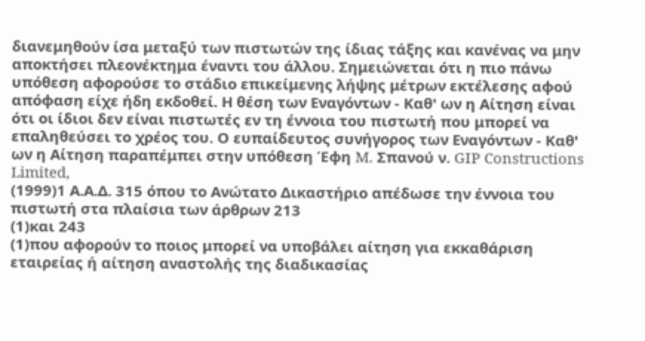διανεμηθούν ίσα μεταξύ των πιστωτών της ίδιας τάξης και κανένας να μην αποκτήσει πλεονέκτημα έναντι του άλλου. Σημειώνεται ότι η πιο πάνω υπόθεση αφορούσε το στάδιο επικείμενης λήψης μέτρων εκτέλεσης αφού απόφαση είχε ήδη εκδοθεί. Η θέση των Εναγόντων - Καθ' ων η Αίτηση είναι ότι οι ίδιοι δεν είναι πιστωτές εν τη έννοια του πιστωτή που μπορεί να επαληθεύσει το χρέος του. Ο ευπαίδευτος συνήγορος των Εναγόντων - Καθ' ων η Αίτηση παραπέμπει στην υπόθεση Έφη M. Σπανού ν. GIP Constructions Limited,
(1999)1 Α.Α.Δ. 315 όπου το Ανώτατο Δικαστήριο απέδωσε την έννοια του πιστωτή στα πλαίσια των άρθρων 213
(1)και 243
(1)που αφορούν το ποιος μπορεί να υποβάλει αίτηση για εκκαθάριση εταιρείας ή αίτηση αναστολής της διαδικασίας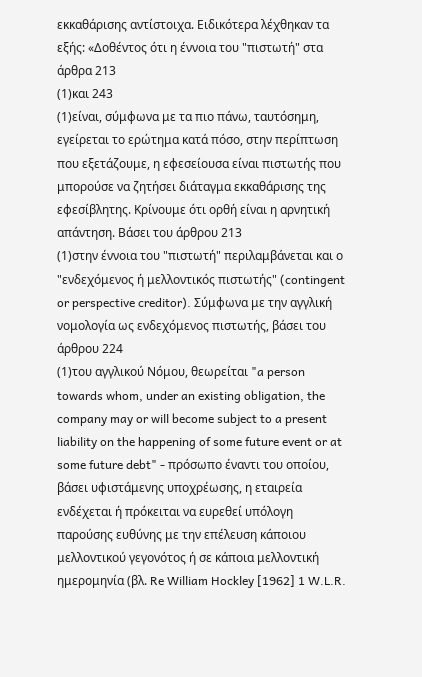εκκαθάρισης αντίστοιχα. Ειδικότερα λέχθηκαν τα εξής: «Δοθέντος ότι η έννοια του "πιστωτή" στα άρθρα 213
(1)και 243
(1)είναι, σύμφωνα με τα πιο πάνω, ταυτόσημη, εγείρεται το ερώτημα κατά πόσο, στην περίπτωση που εξετάζουμε, η εφεσείουσα είναι πιστωτής που μπορούσε να ζητήσει διάταγμα εκκαθάρισης της εφεσίβλητης. Κρίνουμε ότι ορθή είναι η αρνητική απάντηση. Βάσει του άρθρου 213
(1)στην έννοια του "πιστωτή" περιλαμβάνεται και ο "ενδεχόμενος ή μελλοντικός πιστωτής" (contingent or perspective creditor). Σύμφωνα με την αγγλική νομολογία ως ενδεχόμενος πιστωτής, βάσει του άρθρου 224
(1)του αγγλικού Νόμου, θεωρείται "a person towards whom, under an existing obligation, the company may or will become subject to a present liability on the happening of some future event or at some future debt" - πρόσωπο έναντι του οποίου, βάσει υφιστάμενης υποχρέωσης, η εταιρεία ενδέχεται ή πρόκειται να ευρεθεί υπόλογη παρούσης ευθύνης με την επέλευση κάποιου μελλοντικού γεγονότος ή σε κάποια μελλοντική ημερομηνία (βλ. Re William Hockley [1962] 1 W.L.R.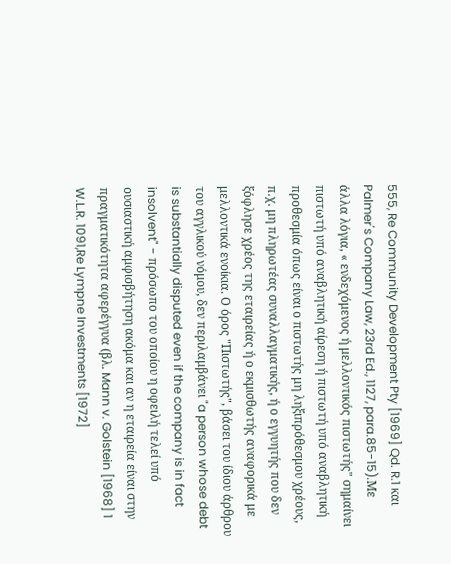555, Re Community Development Pty [1969] Qd. R.1 και Palmer΄s Company Law, 23rd Ed., 1127, para.85-15).Με άλλα λόγια, « ενδεχόμενος ή μελλοντικός πιστωτής" σημαίνει πιστωτή υπό αναβλητική αίρεση ή πιστωτή υπό αναβλητική προθεσμία όπως είναι ο πιστωτής μη ληξιπρόθεσμου χρέους, π.χ. μη πληρωτέας συναλλαγματικής, ή ο εγγυητής που δεν ξόφλησε χρέος της εταιρείας ή ο εκμισθωτής αναφορικά με μελλοντικά ενοίκια. Ο όρος "Πιστωτής", βάσει του ίδιου άρθρου του αγγλικού νόμου, δεν περιλαμβάνει "a person whose debt is substantially disputed even if the company is in fact insolvent" - πρόσωπο του οποίου η οφειλή τελεί υπό ουσιαστική αμφισβήτηση ακόμα και αν η εταιρεία είναι στην πραγματικότητα αφερέγγυα (βλ. Mann v. Golstein [1968] 1 W.L.R. 1091,Re Lympne Investments [1972]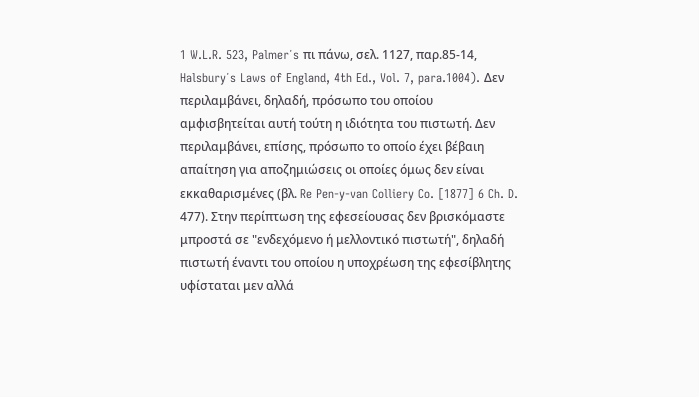1 W.L.R. 523, Palmer΄s πι πάνω, σελ. 1127, παρ.85-14, Halsbury΄s Laws of England, 4th Ed., Vol. 7, para.1004). Δεν περιλαμβάνει, δηλαδή, πρόσωπο του οποίου αμφισβητείται αυτή τούτη η ιδιότητα του πιστωτή. Δεν περιλαμβάνει, επίσης, πρόσωπο το οποίο έχει βέβαιη απαίτηση για αποζημιώσεις οι οποίες όμως δεν είναι εκκαθαρισμένες (βλ. Re Pen-y-van Colliery Co. [1877] 6 Ch. D. 477). Στην περίπτωση της εφεσείουσας δεν βρισκόμαστε μπροστά σε "ενδεχόμενο ή μελλοντικό πιστωτή", δηλαδή πιστωτή έναντι του οποίου η υποχρέωση της εφεσίβλητης υφίσταται μεν αλλά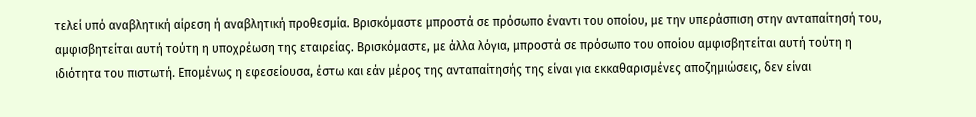τελεί υπό αναβλητική αίρεση ή αναβλητική προθεσμία. Βρισκόμαστε μπροστά σε πρόσωπο έναντι του οποίου, με την υπεράσπιση στην ανταπαίτησή του, αμφισβητείται αυτή τούτη η υποχρέωση της εταιρείας. Βρισκόμαστε, με άλλα λόγια, μπροστά σε πρόσωπο του οποίου αμφισβητείται αυτή τούτη η ιδιότητα του πιστωτή. Επομένως η εφεσείουσα, έστω και εάν μέρος της ανταπαίτησής της είναι για εκκαθαρισμένες αποζημιώσεις, δεν είναι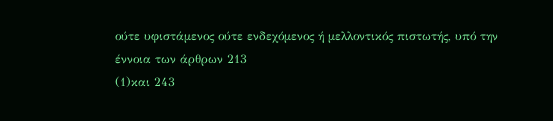ούτε υφιστάμενος ούτε ενδεχόμενος ή μελλοντικός πιστωτής, υπό την έννοια των άρθρων 213
(1)και 243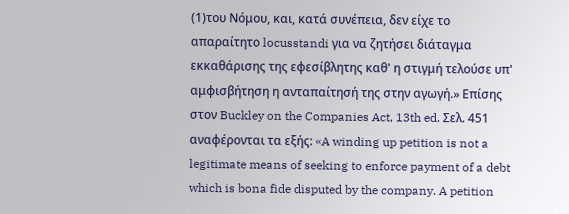(1)του Νόμου, και, κατά συνέπεια, δεν είχε το απαραίτητο locusstandi για να ζητήσει διάταγμα εκκαθάρισης της εφεσίβλητης καθ' η στιγμή τελούσε υπ' αμφισβήτηση η ανταπαίτησή της στην αγωγή.» Επίσης στον Buckley on the Companies Act, 13th ed. Σελ. 451 αναφέρονται τα εξής: «A winding up petition is not a legitimate means of seeking to enforce payment of a debt which is bona fide disputed by the company. A petition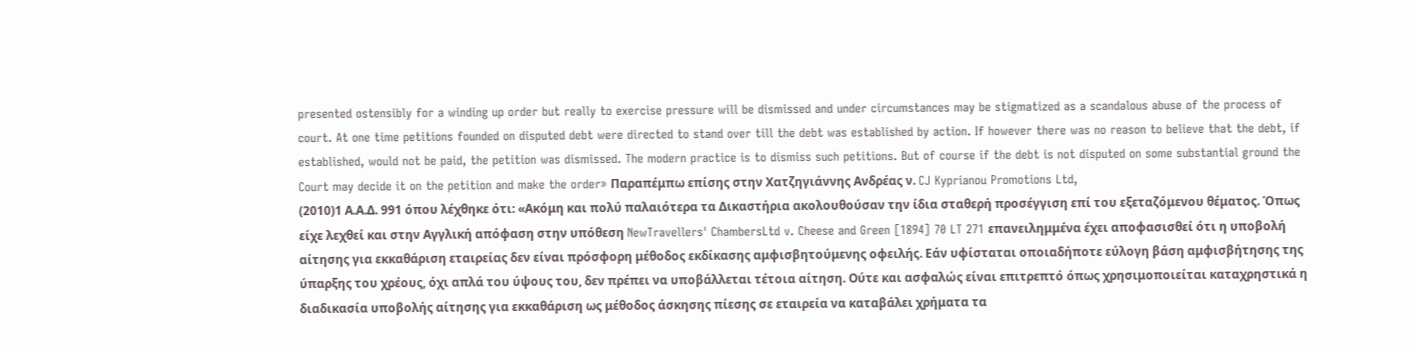presented ostensibly for a winding up order but really to exercise pressure will be dismissed and under circumstances may be stigmatized as a scandalous abuse of the process of court. At one time petitions founded on disputed debt were directed to stand over till the debt was established by action. If however there was no reason to believe that the debt, if established, would not be paid, the petition was dismissed. The modern practice is to dismiss such petitions. But of course if the debt is not disputed on some substantial ground the Court may decide it on the petition and make the order» Παραπέμπω επίσης στην Χατζηγιάννης Ανδρέας ν. CJ Kyprianou Promotions Ltd,
(2010)1 Α.Α.Δ. 991 όπου λέχθηκε ότι: «Ακόμη και πολύ παλαιότερα τα Δικαστήρια ακολουθούσαν την ίδια σταθερή προσέγγιση επί του εξεταζόμενου θέματος. Όπως είχε λεχθεί και στην Αγγλική απόφαση στην υπόθεση NewTravellers' ChambersLtd v. Cheese and Green [1894] 70 LT 271 επανειλημμένα έχει αποφασισθεί ότι η υποβολή αίτησης για εκκαθάριση εταιρείας δεν είναι πρόσφορη μέθοδος εκδίκασης αμφισβητούμενης οφειλής. Εάν υφίσταται οποιαδήποτε εύλογη βάση αμφισβήτησης της ύπαρξης του χρέους, όχι απλά του ύψους του, δεν πρέπει να υποβάλλεται τέτοια αίτηση. Ούτε και ασφαλώς είναι επιτρεπτό όπως χρησιμοποιείται καταχρηστικά η διαδικασία υποβολής αίτησης για εκκαθάριση ως μέθοδος άσκησης πίεσης σε εταιρεία να καταβάλει χρήματα τα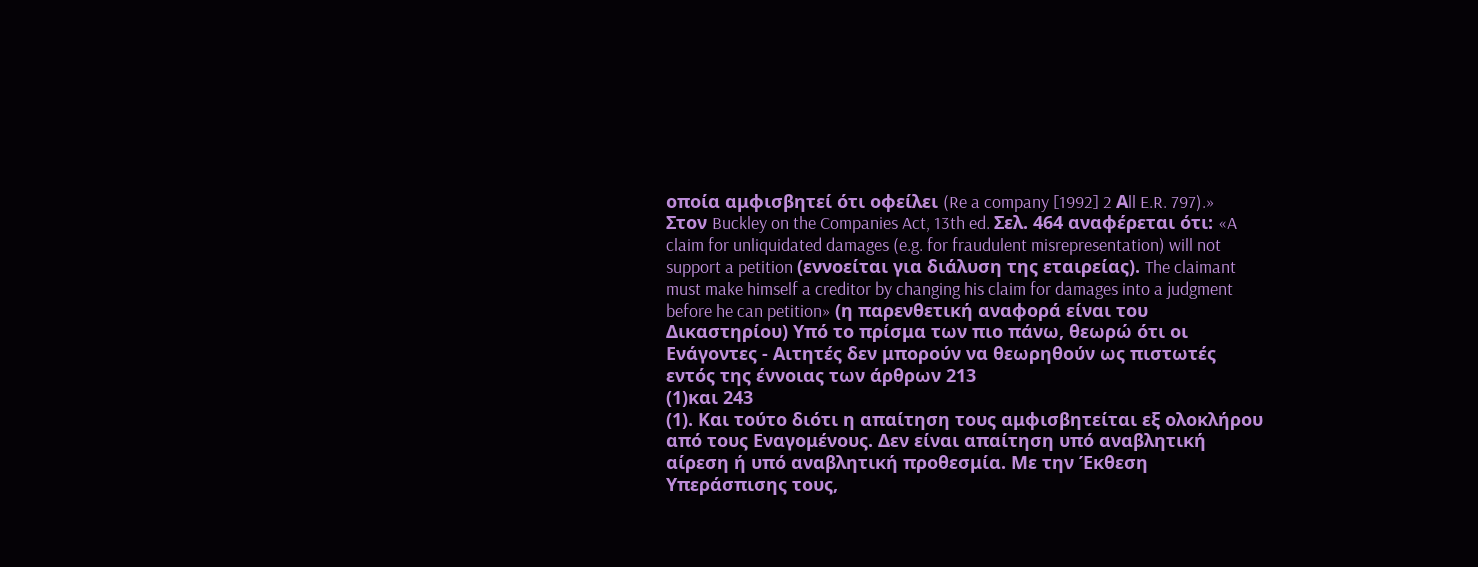οποία αμφισβητεί ότι οφείλει (Re a company [1992] 2 Αll E.R. 797).» Στον Buckley on the Companies Act, 13th ed. Σελ. 464 αναφέρεται ότι: «A claim for unliquidated damages (e.g. for fraudulent misrepresentation) will not support a petition (εννοείται για διάλυση της εταιρείας). The claimant must make himself a creditor by changing his claim for damages into a judgment before he can petition» (η παρενθετική αναφορά είναι του Δικαστηρίου) Υπό το πρίσμα των πιο πάνω, θεωρώ ότι οι Ενάγοντες - Αιτητές δεν μπορούν να θεωρηθούν ως πιστωτές εντός της έννοιας των άρθρων 213
(1)και 243
(1). Και τούτο διότι η απαίτηση τους αμφισβητείται εξ ολοκλήρου από τους Εναγομένους. Δεν είναι απαίτηση υπό αναβλητική αίρεση ή υπό αναβλητική προθεσμία. Με την Έκθεση Υπεράσπισης τους,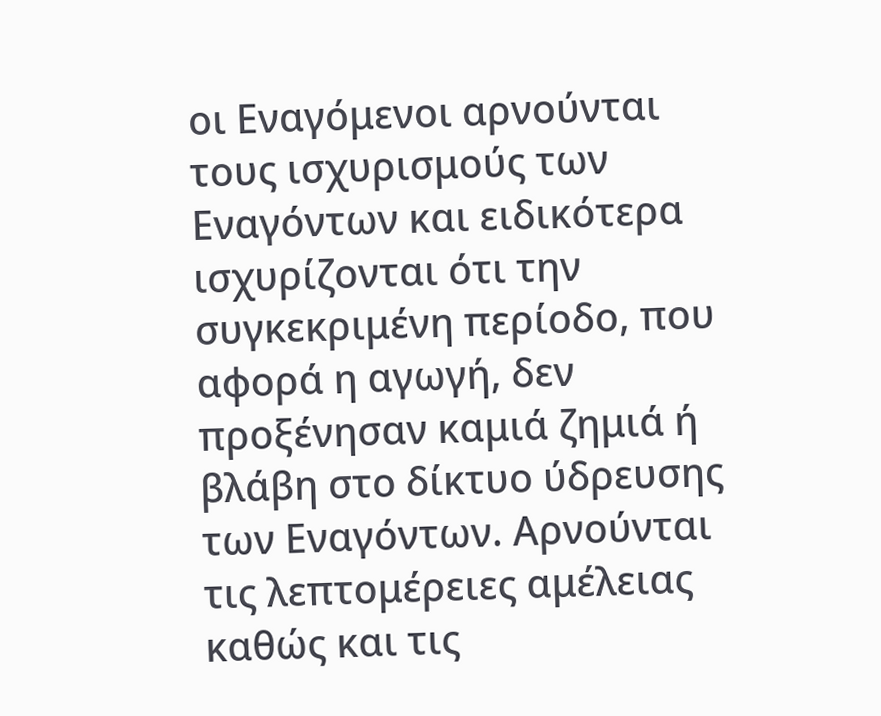οι Εναγόμενοι αρνούνται τους ισχυρισμούς των Εναγόντων και ειδικότερα ισχυρίζονται ότι την συγκεκριμένη περίοδο, που αφορά η αγωγή, δεν προξένησαν καμιά ζημιά ή βλάβη στο δίκτυο ύδρευσης των Εναγόντων. Αρνούνται τις λεπτομέρειες αμέλειας καθώς και τις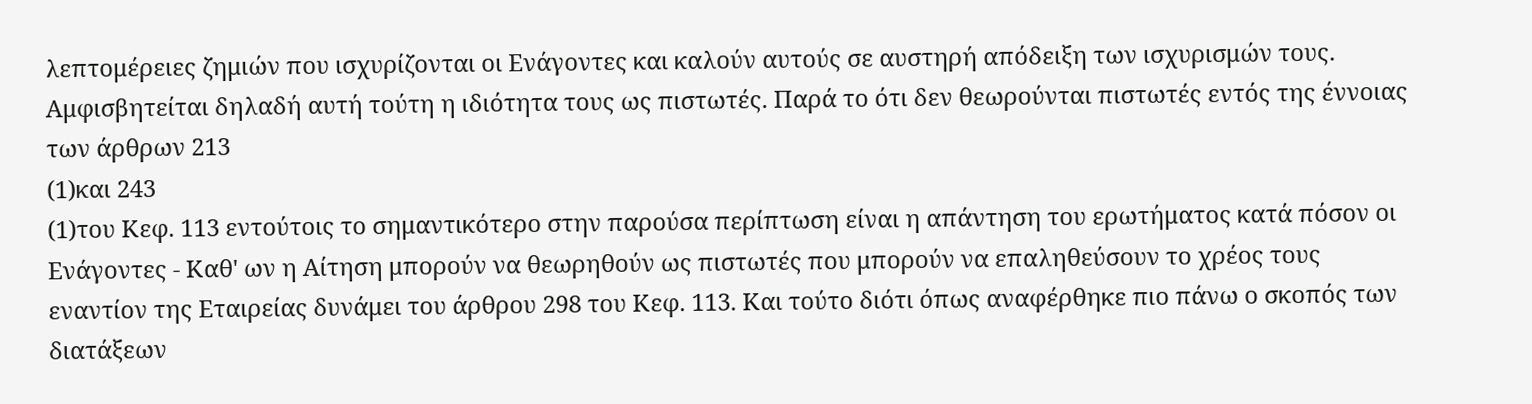λεπτομέρειες ζημιών που ισχυρίζονται οι Ενάγοντες και καλούν αυτούς σε αυστηρή απόδειξη των ισχυρισμών τους. Αμφισβητείται δηλαδή αυτή τούτη η ιδιότητα τους ως πιστωτές. Παρά το ότι δεν θεωρούνται πιστωτές εντός της έννοιας των άρθρων 213
(1)και 243
(1)του Κεφ. 113 εντούτοις το σημαντικότερο στην παρούσα περίπτωση είναι η απάντηση του ερωτήματος κατά πόσον οι Ενάγοντες - Καθ' ων η Αίτηση μπορούν να θεωρηθούν ως πιστωτές που μπορούν να επαληθεύσουν το χρέος τους εναντίον της Εταιρείας δυνάμει του άρθρου 298 του Κεφ. 113. Και τούτο διότι όπως αναφέρθηκε πιο πάνω ο σκοπός των διατάξεων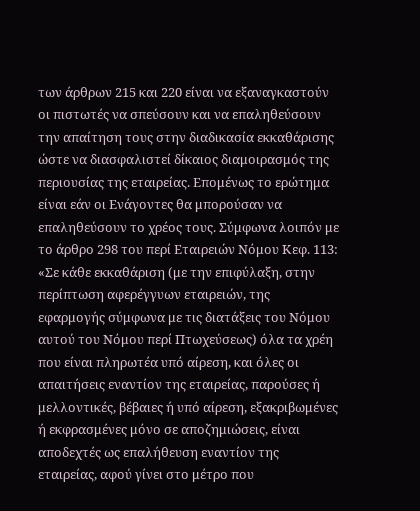των άρθρων 215 και 220 είναι να εξαναγκαστούν οι πιστωτές να σπεύσουν και να επαληθεύσουν την απαίτηση τους στην διαδικασία εκκαθάρισης ώστε να διασφαλιστεί δίκαιος διαμοιρασμός της περιουσίας της εταιρείας. Επομένως το ερώτημα είναι εάν οι Ενάγοντες θα μπορούσαν να επαληθεύσουν το χρέος τους. Σύμφωνα λοιπόν με το άρθρο 298 του περί Εταιρειών Νόμου Κεφ. 113: «Σε κάθε εκκαθάριση (με την επιφύλαξη, στην περίπτωση αφερέγγυων εταιρειών, της εφαρμογής σύμφωνα με τις διατάξεις του Νόμου αυτού του Νόμου περί Πτωχεύσεως) όλα τα χρέη που είναι πληρωτέα υπό αίρεση, και όλες οι απαιτήσεις εναντίον της εταιρείας, παρούσες ή μελλοντικές, βέβαιες ή υπό αίρεση, εξακριβωμένες ή εκφρασμένες μόνο σε αποζημιώσεις, είναι αποδεχτές ως επαλήθευση εναντίον της εταιρείας, αφού γίνει στο μέτρο που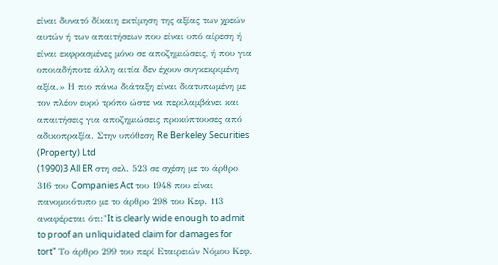είναι δυνατό δίκαιη εκτίμηση της αξίας των χρεών αυτών ή των απαιτήσεων που είναι υπό αίρεση ή είναι εκφρασμένες μόνο σε αποζημιώσεις, ή που για οποιαδήποτε άλλη αιτία δεν έχουν συγκεκριμένη αξία.» Η πιο πάνω διάταξη είναι διατυπωμένη με τον πλέον ευρύ τρόπο ώστε να περιλαμβάνει και απαιτήσεις για αποζημιώσεις προκύπτουσες από αδικοπραξία. Στην υπόθεση Re Berkeley Securities (Property) Ltd
(1990)3 All ER στη σελ. 523 σε σχέση με το άρθρο 316 του Companies Act του 1948 που είναι πανομοιότυπο με το άρθρο 298 του Κεφ. 113 αναφέρεται ότι:"It is clearly wide enough to admit to proof an unliquidated claim for damages for tort" Το άρθρο 299 του περί Εταιρειών Νόμου Κεφ.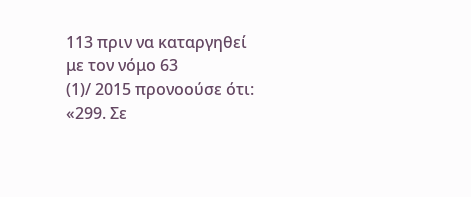113 πριν να καταργηθεί με τον νόμο 63
(1)/ 2015 προνοούσε ότι: «299. Σε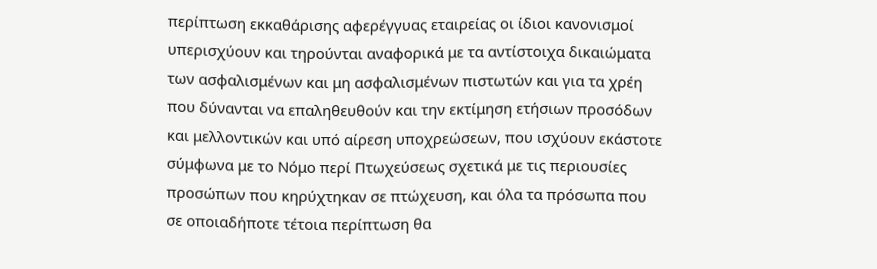περίπτωση εκκαθάρισης αφερέγγυας εταιρείας οι ίδιοι κανονισμοί υπερισχύουν και τηρούνται αναφορικά με τα αντίστοιχα δικαιώματα των ασφαλισμένων και μη ασφαλισμένων πιστωτών και για τα χρέη που δύνανται να επαληθευθούν και την εκτίμηση ετήσιων προσόδων και μελλοντικών και υπό αίρεση υποχρεώσεων, που ισχύουν εκάστοτε σύμφωνα με το Νόμο περί Πτωχεύσεως σχετικά με τις περιουσίες προσώπων που κηρύχτηκαν σε πτώχευση, και όλα τα πρόσωπα που σε οποιαδήποτε τέτοια περίπτωση θα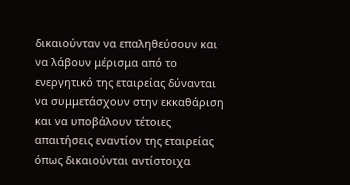δικαιούνταν να επαληθεύσουν και να λάβουν μέρισμα από το ενεργητικό της εταιρείας δύνανται να συμμετάσχουν στην εκκαθάριση και να υποβάλουν τέτοιες απαιτήσεις εναντίον της εταιρείας όπως δικαιούνται αντίστοιχα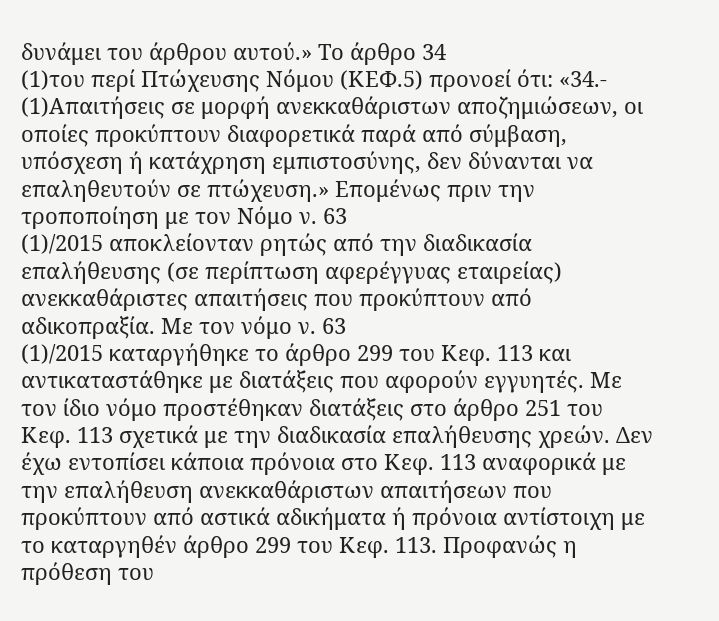δυνάμει του άρθρου αυτού.» Το άρθρο 34
(1)του περί Πτώχευσης Νόμου (ΚΕΦ.5) προνοεί ότι: «34.-
(1)Απαιτήσεις σε μορφή ανεκκαθάριστων αποζημιώσεων, οι οποίες προκύπτουν διαφορετικά παρά από σύμβαση, υπόσχεση ή κατάχρηση εμπιστοσύνης, δεν δύνανται να επαληθευτούν σε πτώχευση.» Επομένως πριν την τροποποίηση με τον Νόμο ν. 63
(1)/2015 αποκλείονταν ρητώς από την διαδικασία επαλήθευσης (σε περίπτωση αφερέγγυας εταιρείας) ανεκκαθάριστες απαιτήσεις που προκύπτουν από αδικοπραξία. Με τον νόμο ν. 63
(1)/2015 καταργήθηκε το άρθρο 299 του Κεφ. 113 και αντικαταστάθηκε με διατάξεις που αφορούν εγγυητές. Με τον ίδιο νόμο προστέθηκαν διατάξεις στο άρθρο 251 του Κεφ. 113 σχετικά με την διαδικασία επαλήθευσης χρεών. Δεν έχω εντοπίσει κάποια πρόνοια στο Κεφ. 113 αναφορικά με την επαλήθευση ανεκκαθάριστων απαιτήσεων που προκύπτουν από αστικά αδικήματα ή πρόνοια αντίστοιχη με το καταργηθέν άρθρο 299 του Κεφ. 113. Προφανώς η πρόθεση του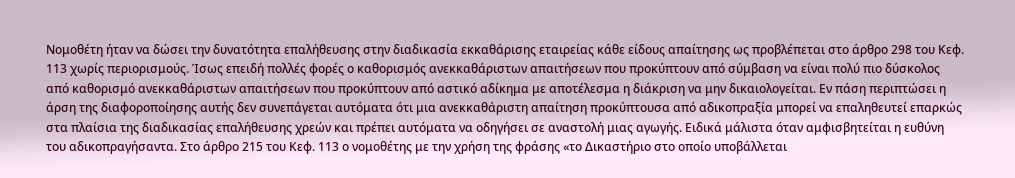Νομοθέτη ήταν να δώσει την δυνατότητα επαλήθευσης στην διαδικασία εκκαθάρισης εταιρείας κάθε είδους απαίτησης ως προβλέπεται στο άρθρο 298 του Κεφ. 113 χωρίς περιορισμούς. Ίσως επειδή πολλές φορές ο καθορισμός ανεκκαθάριστων απαιτήσεων που προκύπτουν από σύμβαση να είναι πολύ πιο δύσκολος από καθορισμό ανεκκαθάριστων απαιτήσεων που προκύπτουν από αστικό αδίκημα με αποτέλεσμα η διάκριση να μην δικαιολογείται. Εν πάση περιπτώσει η άρση της διαφοροποίησης αυτής δεν συνεπάγεται αυτόματα ότι μια ανεκκαθάριστη απαίτηση προκύπτουσα από αδικοπραξία μπορεί να επαληθευτεί επαρκώς στα πλαίσια της διαδικασίας επαλήθευσης χρεών και πρέπει αυτόματα να οδηγήσει σε αναστολή μιας αγωγής. Ειδικά μάλιστα όταν αμφισβητείται η ευθύνη του αδικοπραγήσαντα. Στο άρθρο 215 του Κεφ. 113 ο νομοθέτης με την χρήση της φράσης «το Δικαστήριο στο οποίο υποβάλλεται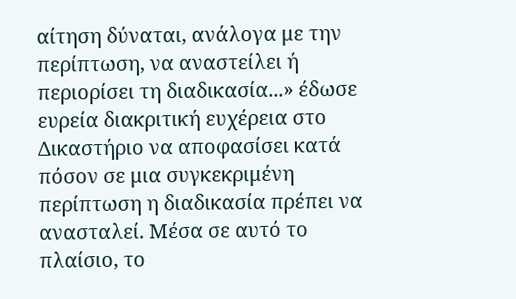αίτηση δύναται, ανάλογα με την περίπτωση, να αναστείλει ή περιορίσει τη διαδικασία...» έδωσε ευρεία διακριτική ευχέρεια στο Δικαστήριο να αποφασίσει κατά πόσον σε μια συγκεκριμένη περίπτωση η διαδικασία πρέπει να ανασταλεί. Μέσα σε αυτό το πλαίσιο, το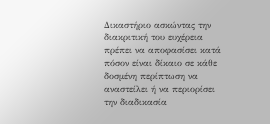Δικαστήριο ασκώντας την διακριτική του ευχέρεια πρέπει να αποφασίσει κατά πόσον είναι δίκαιο σε κάθε δοσμένη περίπτωση να αναστείλει ή να περιορίσει την διαδικασία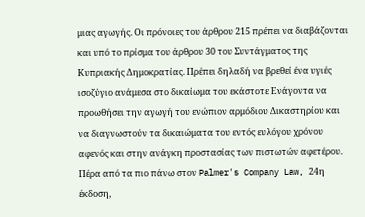μιας αγωγής. Οι πρόνοιες του άρθρου 215 πρέπει να διαβάζονται και υπό το πρίσμα του άρθρου 30 του Συντάγματος της Κυπριακής Δημοκρατίας. Πρέπει δηλαδή να βρεθεί ένα υγιές ισοζύγιο ανάμεσα στο δικαίωμα του εκάστοτε Ενάγοντα να προωθήσει την αγωγή του ενώπιον αρμόδιου Δικαστηρίου και να διαγνωστούν τα δικαιώματα του εντός ευλόγου χρόνου αφενός και στην ανάγκη προστασίας των πιστωτών αφετέρου. Πέρα από τα πιο πάνω στον Palmer's Company Law, 24η έκδοση,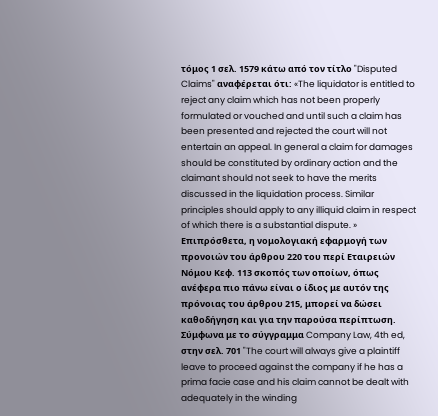τόμος 1 σελ. 1579 κάτω από τον τίτλο "Disputed Claims" αναφέρεται ότι: «The liquidator is entitled to reject any claim which has not been properly formulated or vouched and until such a claim has been presented and rejected the court will not entertain an appeal. In general a claim for damages should be constituted by ordinary action and the claimant should not seek to have the merits discussed in the liquidation process. Similar principles should apply to any illiquid claim in respect of which there is a substantial dispute. » Επιπρόσθετα, η νομολογιακή εφαρμογή των προνοιών του άρθρου 220 του περί Εταιρειών Νόμου Κεφ. 113 σκοπός των οποίων, όπως ανέφερα πιο πάνω είναι ο ίδιος με αυτόν της πρόνοιας του άρθρου 215, μπορεί να δώσει καθοδήγηση και για την παρούσα περίπτωση. Σύμφωνα με το σύγγραμμα Company Law, 4th ed, στην σελ. 701 "The court will always give a plaintiff leave to proceed against the company if he has a prima facie case and his claim cannot be dealt with adequately in the winding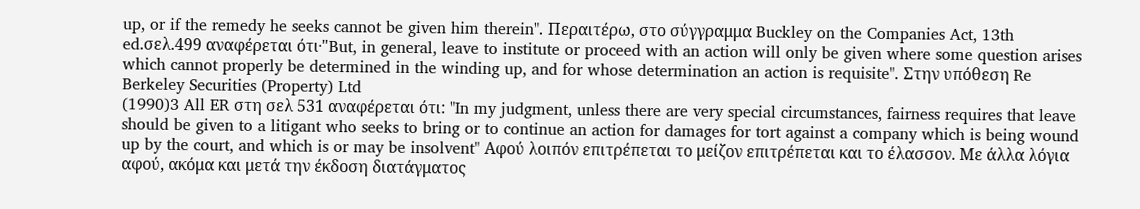up, or if the remedy he seeks cannot be given him therein". Περαιτέρω, στο σύγγραμμα Buckley on the Companies Act, 13th ed.σελ.499 αναφέρεται ότι∙"But, in general, leave to institute or proceed with an action will only be given where some question arises which cannot properly be determined in the winding up, and for whose determination an action is requisite". Στην υπόθεση Re Berkeley Securities (Property) Ltd
(1990)3 All ER στη σελ 531 αναφέρεται ότι: "In my judgment, unless there are very special circumstances, fairness requires that leave should be given to a litigant who seeks to bring or to continue an action for damages for tort against a company which is being wound up by the court, and which is or may be insolvent" Αφού λοιπόν επιτρέπεται το μείζον επιτρέπεται και το έλασσον. Με άλλα λόγια αφού, ακόμα και μετά την έκδοση διατάγματος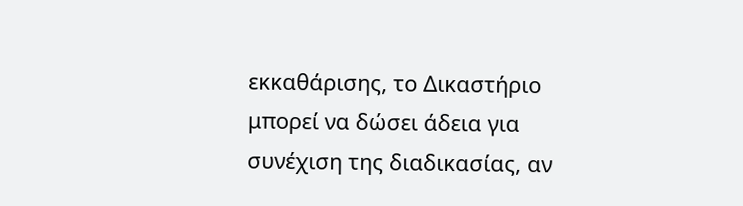εκκαθάρισης, το Δικαστήριο μπορεί να δώσει άδεια για συνέχιση της διαδικασίας, αν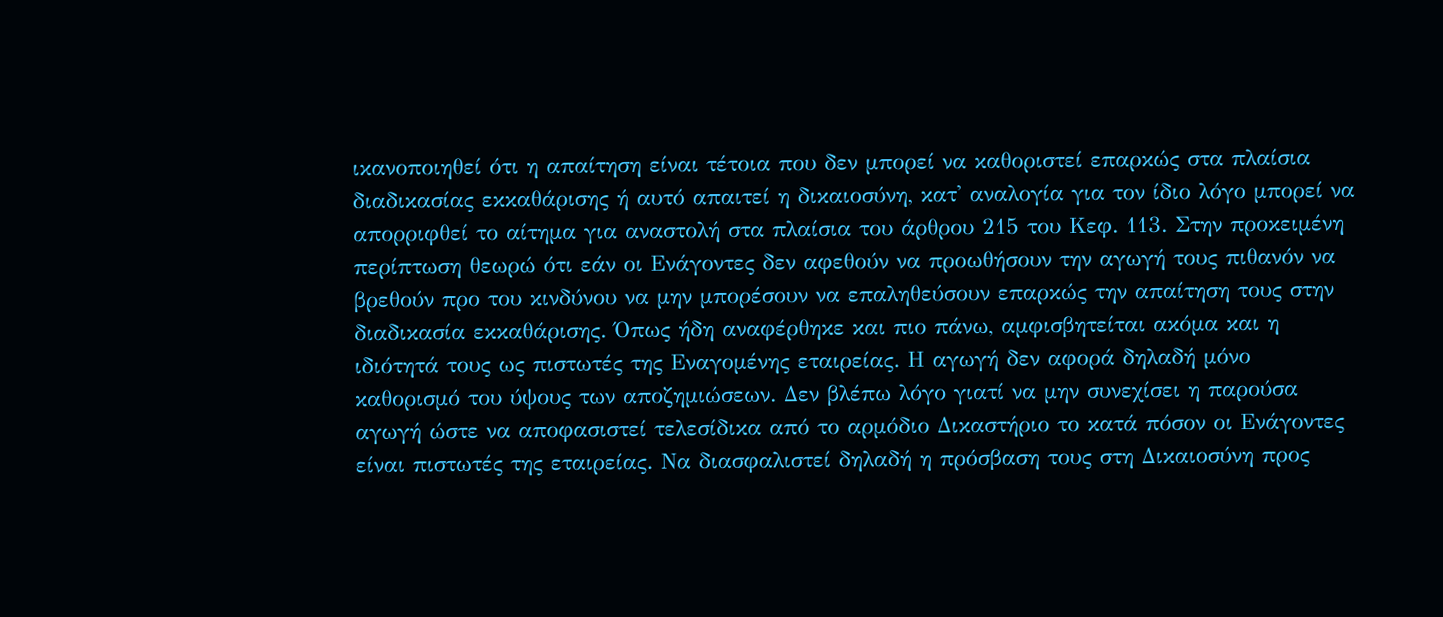ικανοποιηθεί ότι η απαίτηση είναι τέτοια που δεν μπορεί να καθοριστεί επαρκώς στα πλαίσια διαδικασίας εκκαθάρισης ή αυτό απαιτεί η δικαιοσύνη, κατ' αναλογία για τον ίδιο λόγο μπορεί να απορριφθεί το αίτημα για αναστολή στα πλαίσια του άρθρου 215 του Κεφ. 113. Στην προκειμένη περίπτωση θεωρώ ότι εάν οι Ενάγοντες δεν αφεθούν να προωθήσουν την αγωγή τους πιθανόν να βρεθούν προ του κινδύνου να μην μπορέσουν να επαληθεύσουν επαρκώς την απαίτηση τους στην διαδικασία εκκαθάρισης. Όπως ήδη αναφέρθηκε και πιο πάνω, αμφισβητείται ακόμα και η ιδιότητά τους ως πιστωτές της Εναγομένης εταιρείας. Η αγωγή δεν αφορά δηλαδή μόνο καθορισμό του ύψους των αποζημιώσεων. Δεν βλέπω λόγο γιατί να μην συνεχίσει η παρούσα αγωγή ώστε να αποφασιστεί τελεσίδικα από το αρμόδιο Δικαστήριο το κατά πόσον οι Ενάγοντες είναι πιστωτές της εταιρείας. Να διασφαλιστεί δηλαδή η πρόσβαση τους στη Δικαιοσύνη προς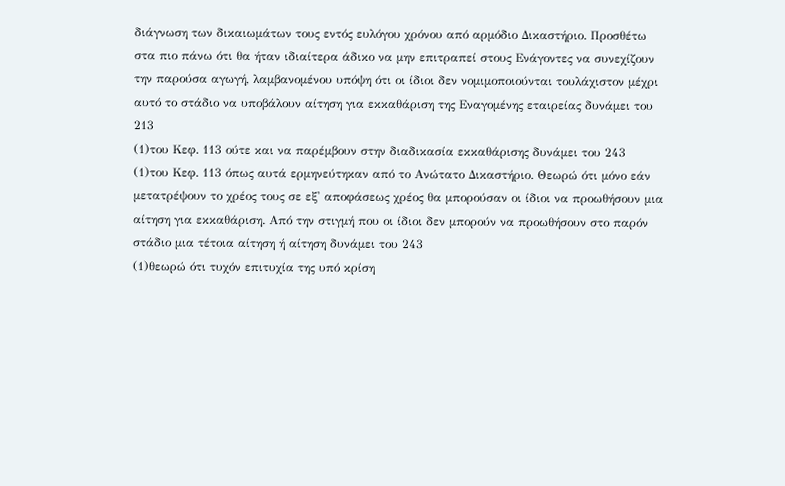διάγνωση των δικαιωμάτων τους εντός ευλόγου χρόνου από αρμόδιο Δικαστήριο. Προσθέτω στα πιο πάνω ότι θα ήταν ιδιαίτερα άδικο να μην επιτραπεί στους Ενάγοντες να συνεχίζουν την παρούσα αγωγή, λαμβανομένου υπόψη ότι οι ίδιοι δεν νομιμοποιούνται τουλάχιστον μέχρι αυτό το στάδιο να υποβάλουν αίτηση για εκκαθάριση της Εναγομένης εταιρείας δυνάμει του 213
(1)του Κεφ. 113 ούτε και να παρέμβουν στην διαδικασία εκκαθάρισης δυνάμει του 243
(1)του Κεφ. 113 όπως αυτά ερμηνεύτηκαν από το Ανώτατο Δικαστήριο. Θεωρώ ότι μόνο εάν μετατρέψουν το χρέος τους σε εξ' αποφάσεως χρέος θα μπορούσαν οι ίδιοι να προωθήσουν μια αίτηση για εκκαθάριση. Από την στιγμή που οι ίδιοι δεν μπορούν να προωθήσουν στο παρόν στάδιο μια τέτοια αίτηση ή αίτηση δυνάμει του 243
(1)θεωρώ ότι τυχόν επιτυχία της υπό κρίση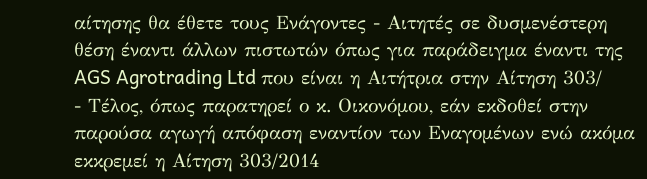αίτησης θα έθετε τους Ενάγοντες - Αιτητές σε δυσμενέστερη θέση έναντι άλλων πιστωτών όπως για παράδειγμα έναντι της AGS Agrotrading Ltd που είναι η Αιτήτρια στην Αίτηση 303/
- Τέλος, όπως παρατηρεί ο κ. Οικονόμου, εάν εκδοθεί στην παρούσα αγωγή απόφαση εναντίον των Εναγομένων ενώ ακόμα εκκρεμεί η Αίτηση 303/2014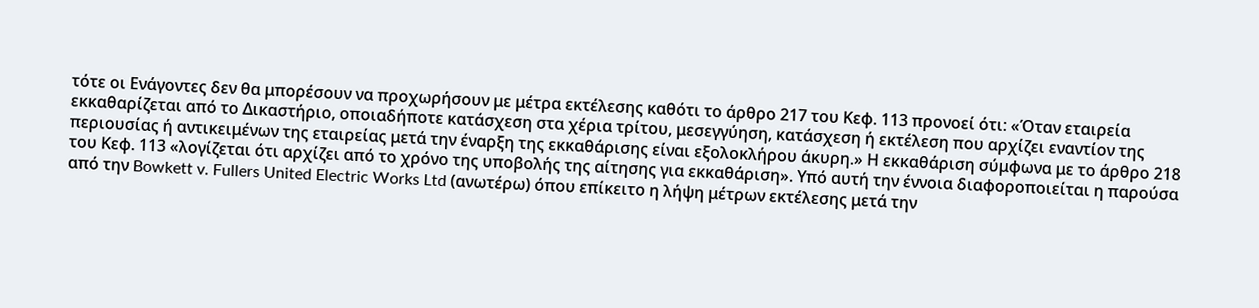τότε οι Ενάγοντες δεν θα μπορέσουν να προχωρήσουν με μέτρα εκτέλεσης καθότι το άρθρο 217 του Κεφ. 113 προνοεί ότι: «Όταν εταιρεία εκκαθαρίζεται από το Δικαστήριο, οποιαδήποτε κατάσχεση στα χέρια τρίτου, μεσεγγύηση, κατάσχεση ή εκτέλεση που αρχίζει εναντίον της περιουσίας ή αντικειμένων της εταιρείας μετά την έναρξη της εκκαθάρισης είναι εξολοκλήρου άκυρη.» Η εκκαθάριση σύμφωνα με το άρθρο 218 του Κεφ. 113 «λογίζεται ότι αρχίζει από το χρόνο της υποβολής της αίτησης για εκκαθάριση». Υπό αυτή την έννοια διαφοροποιείται η παρούσα από την Bowkett v. Fullers United Electric Works Ltd (ανωτέρω) όπου επίκειτο η λήψη μέτρων εκτέλεσης μετά την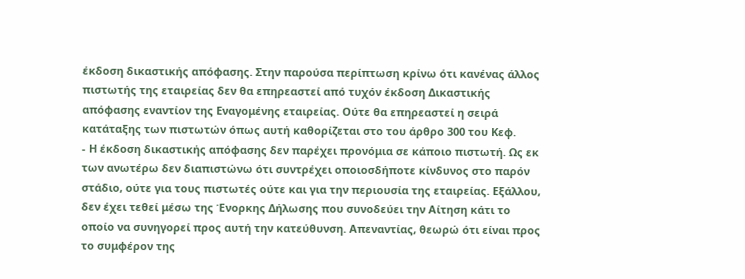έκδοση δικαστικής απόφασης. Στην παρούσα περίπτωση κρίνω ότι κανένας άλλος πιστωτής της εταιρείας δεν θα επηρεαστεί από τυχόν έκδοση Δικαστικής απόφασης εναντίον της Εναγομένης εταιρείας. Ούτε θα επηρεαστεί η σειρά κατάταξης των πιστωτών όπως αυτή καθορίζεται στο του άρθρο 300 του Κεφ.
- Η έκδοση δικαστικής απόφασης δεν παρέχει προνόμια σε κάποιο πιστωτή. Ως εκ των ανωτέρω δεν διαπιστώνω ότι συντρέχει οποιοσδήποτε κίνδυνος στο παρόν στάδιο, ούτε για τους πιστωτές ούτε και για την περιουσία της εταιρείας. Εξάλλου, δεν έχει τεθεί μέσω της Ένορκης Δήλωσης που συνοδεύει την Αίτηση κάτι το οποίο να συνηγορεί προς αυτή την κατεύθυνση. Απεναντίας, θεωρώ ότι είναι προς το συμφέρον της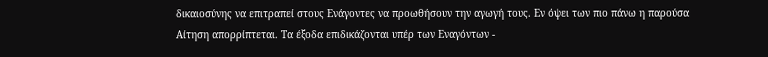δικαιοσύνης να επιτραπεί στους Ενάγοντες να προωθήσουν την αγωγή τους. Εν όψει των πιο πάνω η παρούσα Αίτηση απορρίπτεται. Τα έξοδα επιδικάζονται υπέρ των Εναγόντων -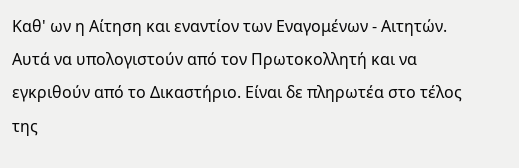Καθ' ων η Αίτηση και εναντίον των Εναγομένων - Αιτητών. Αυτά να υπολογιστούν από τον Πρωτοκολλητή και να εγκριθούν από το Δικαστήριο. Είναι δε πληρωτέα στο τέλος της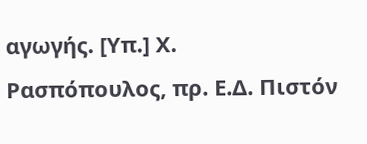αγωγής. [Υπ.] Χ. Ρασπόπουλος, πρ. Ε.Δ. Πιστόν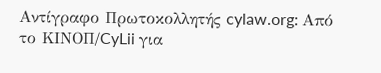Αντίγραφο Πρωτοκολλητής cylaw.org: Από το ΚΙΝOΠ/CyLii για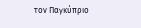τον Παγκύπριο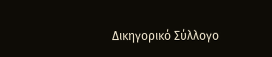Δικηγορικό Σύλλογο